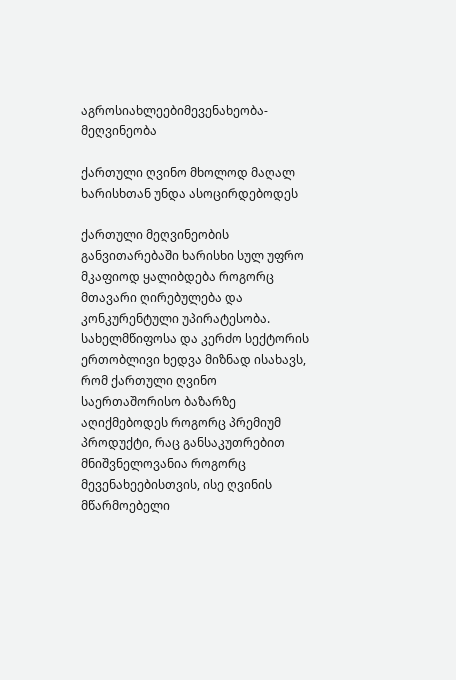აგროსიახლეებიმევენახეობა-მეღვინეობა

ქართული ღვინო მხოლოდ მაღალ ხარისხთან უნდა ასოცირდებოდეს

ქართული მეღვინეობის განვითარებაში ხარისხი სულ უფრო მკაფიოდ ყალიბდება როგორც მთავარი ღირებულება და კონკურენტული უპირატესობა. სახელმწიფოსა და კერძო სექტორის ერთობლივი ხედვა მიზნად ისახავს, რომ ქართული ღვინო საერთაშორისო ბაზარზე აღიქმებოდეს როგორც პრემიუმ პროდუქტი, რაც განსაკუთრებით მნიშვნელოვანია როგორც მევენახეებისთვის, ისე ღვინის მწარმოებელი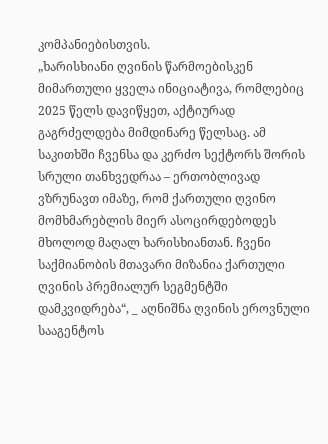კომპანიებისთვის.
„ხარისხიანი ღვინის წარმოებისკენ მიმართული ყველა ინიციატივა, რომლებიც 2025 წელს დავიწყეთ, აქტიურად გაგრძელდება მიმდინარე წელსაც. ამ საკითხში ჩვენსა და კერძო სექტორს შორის სრული თანხვედრაა – ერთობლივად ვზრუნავთ იმაზე, რომ ქართული ღვინო მომხმარებლის მიერ ასოცირდებოდეს მხოლოდ მაღალ ხარისხიანთან. ჩვენი საქმიანობის მთავარი მიზანია ქართული ღვინის პრემიალურ სეგმენტში დამკვიდრება“, _ აღნიშნა ღვინის ეროვნული სააგენტოს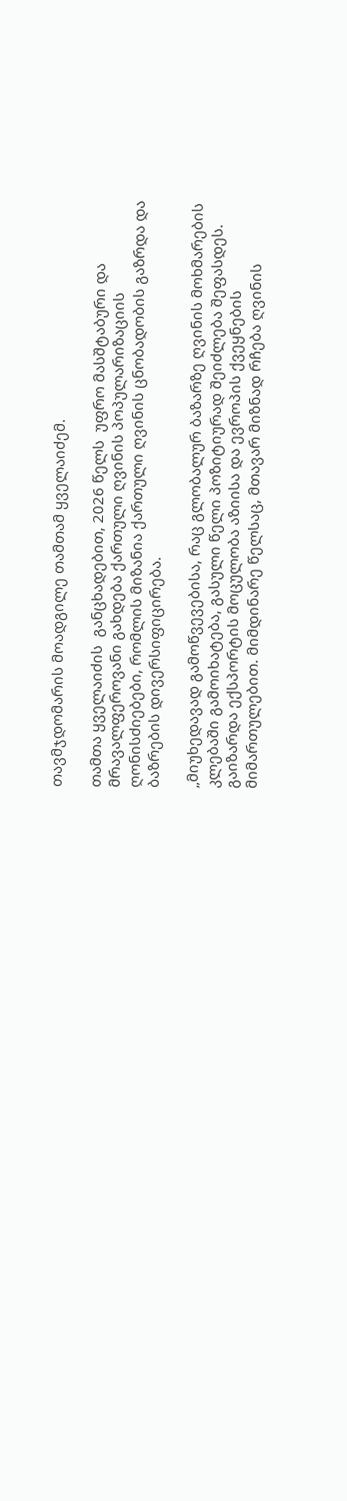თავმჯდომარის მოადგილე თამთამ ყველაიძემ.

თამთა ყველაიძის  განცხადებით, 2026 წელს  უფრო მასშტაბური და მრავალფეროვანი გახდება ქართული ღვინის პოპულარიზაციის ღონისძიებები, რომლის მიზანია ქართული ღვინის ცნობადობის გაზრდა და ბაზრების დივერსიფიცირება.

„მიუხედავად გამოწვევებისა, რაც გლობალურ ბაზარზე ღვინის მოხმარების კლებაში გამოიხატება, გასული წელი პოზიტიურად შეიძლება შეფასდეს. გაიზარდა ექსპორტის მოცულობა აზიისა და ევროპის ქვეყნების მიმართულებით. მიმდინარე წელსაც, მთავარ მიზნად რჩება ღვინის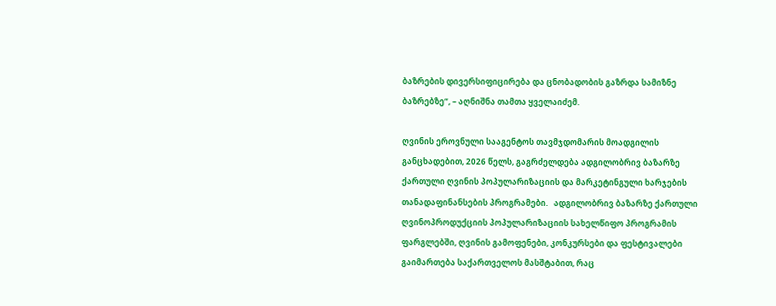ბაზრების დივერსიფიცირება და ცნობადობის გაზრდა სამიზნე ბაზრებზე“, – აღნიშნა თამთა ყველაიძემ.

ღვინის ეროვნული სააგენტოს თავმჯდომარის მოადგილის განცხადებით, 2026 წელს, გაგრძელდება ადგილობრივ ბაზარზე ქართული ღვინის პოპულარიზაციის და მარკეტინგული ხარჯების თანადაფინანსების პროგრამები.   ადგილობრივ ბაზარზე ქართული ღვინოპროდუქციის პოპულარიზაციის სახელწიფო პროგრამის ფარგლებში, ღვინის გამოფენები, კონკურსები და ფესტივალები გაიმართება საქართველოს მასშტაბით, რაც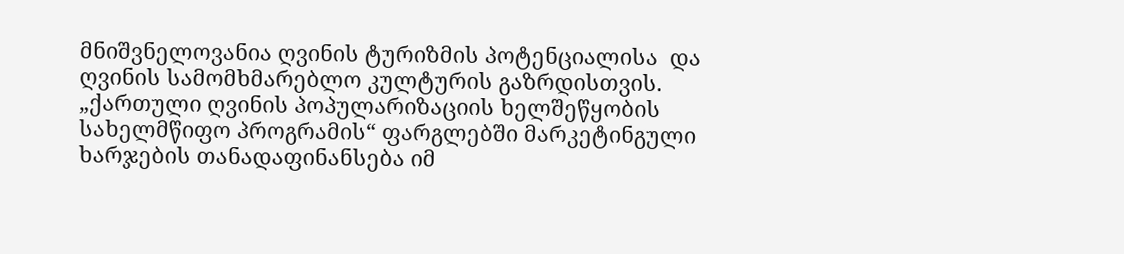მნიშვნელოვანია ღვინის ტურიზმის პოტენციალისა  და ღვინის სამომხმარებლო კულტურის გაზრდისთვის. „ქართული ღვინის პოპულარიზაციის ხელშეწყობის სახელმწიფო პროგრამის“ ფარგლებში მარკეტინგული ხარჯების თანადაფინანსება იმ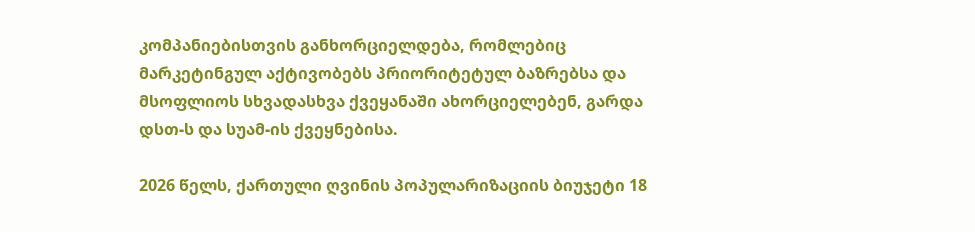კომპანიებისთვის განხორციელდება, რომლებიც მარკეტინგულ აქტივობებს პრიორიტეტულ ბაზრებსა და მსოფლიოს სხვადასხვა ქვეყანაში ახორციელებენ, გარდა დსთ-ს და სუამ-ის ქვეყნებისა.

2026 წელს, ქართული ღვინის პოპულარიზაციის ბიუჯეტი 18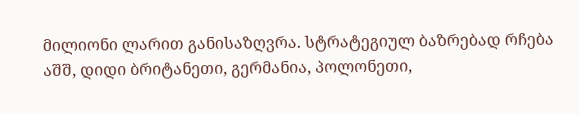მილიონი ლარით განისაზღვრა. სტრატეგიულ ბაზრებად რჩება აშშ, დიდი ბრიტანეთი, გერმანია, პოლონეთი,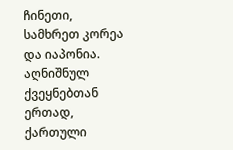ჩინეთი, სამხრეთ კორეა და იაპონია. აღნიშნულ ქვეყნებთან ერთად, ქართული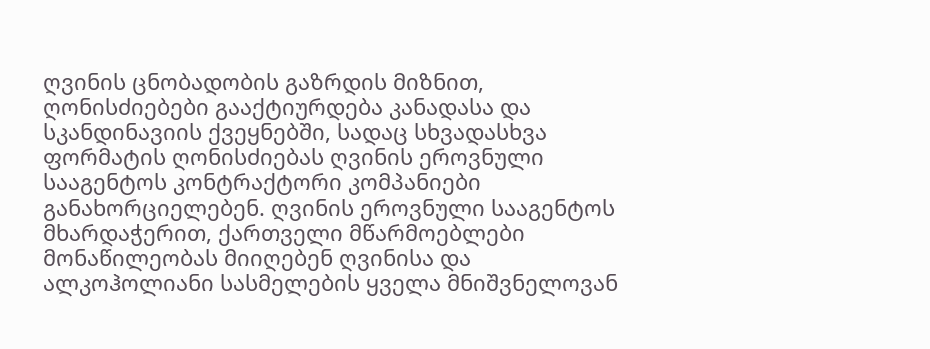ღვინის ცნობადობის გაზრდის მიზნით, ღონისძიებები გააქტიურდება კანადასა და სკანდინავიის ქვეყნებში, სადაც სხვადასხვა ფორმატის ღონისძიებას ღვინის ეროვნული სააგენტოს კონტრაქტორი კომპანიები განახორციელებენ. ღვინის ეროვნული სააგენტოს მხარდაჭერით, ქართველი მწარმოებლები მონაწილეობას მიიღებენ ღვინისა და ალკოჰოლიანი სასმელების ყველა მნიშვნელოვან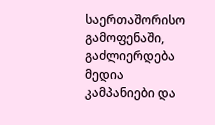საერთაშორისო გამოფენაში, გაძლიერდება მედია კამპანიები და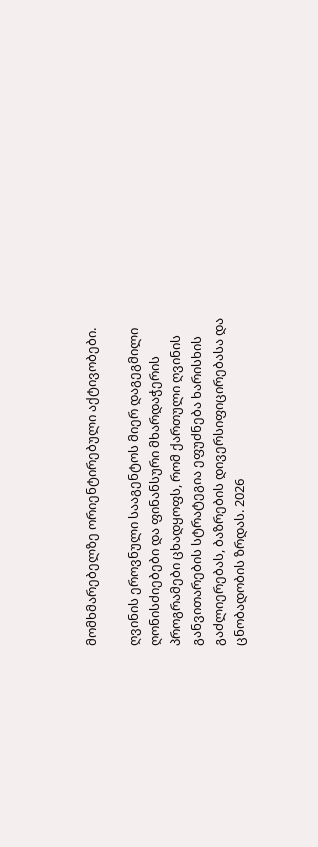მომხმარებელზე ორიენტირებული აქტივობები.

ღვინის ეროვნული სააგენტოს მიერ დაგეგმილი ღონისძიებები და ფინანსური მხარდაჭერის პროგრამები ცხადყოფს, რომ ქართული ღვინის განვითარების სტრატეგია ეფუძნება ხარისხის გაძლიერებას, ბაზრების დივერსიფიცირებასა და ცნობადობის ზრდას. 2026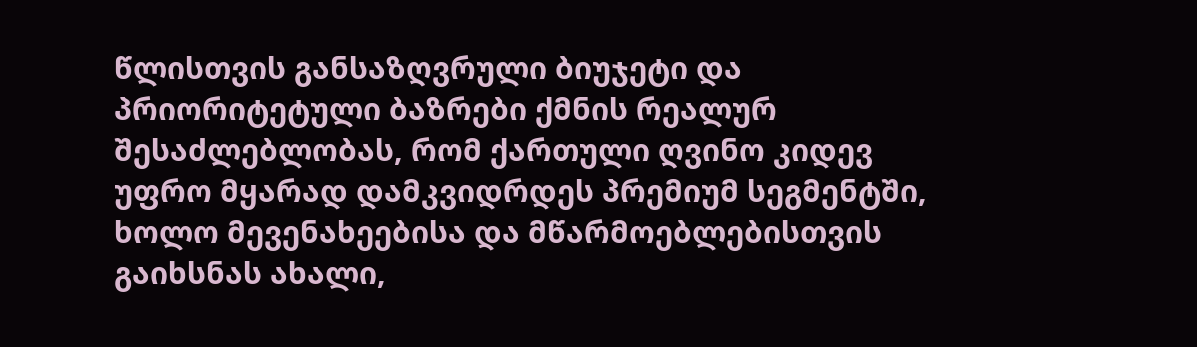წლისთვის განსაზღვრული ბიუჯეტი და პრიორიტეტული ბაზრები ქმნის რეალურ შესაძლებლობას, რომ ქართული ღვინო კიდევ უფრო მყარად დამკვიდრდეს პრემიუმ სეგმენტში, ხოლო მევენახეებისა და მწარმოებლებისთვის გაიხსნას ახალი,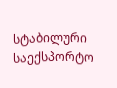სტაბილური საექსპორტო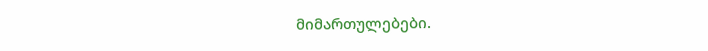მიმართულებები.